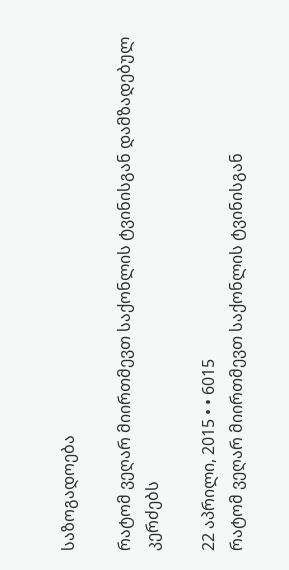საზოგადოება

რატომ ვეღარ მიირთმევთ საქონლის ტვინისგან დამზადებულ კერძებს

22 აპრილი, 2015 • • 6015
რატომ ვეღარ მიირთმევთ საქონლის ტვინისგან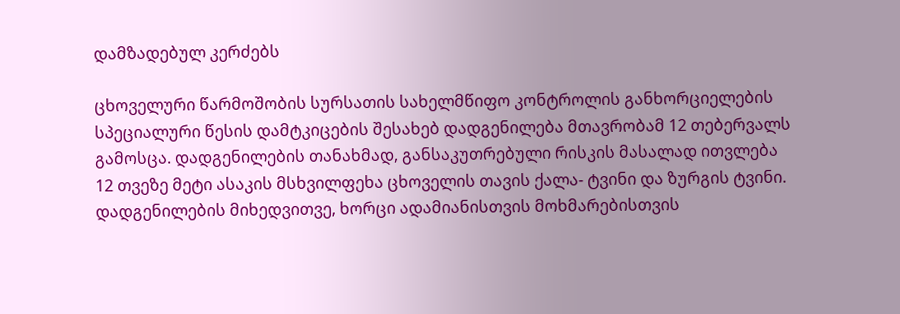დამზადებულ კერძებს

ცხოველური წარმოშობის სურსათის სახელმწიფო კონტროლის განხორციელების სპეციალური წესის დამტკიცების შესახებ დადგენილება მთავრობამ 12 თებერვალს გამოსცა. დადგენილების თანახმად, განსაკუთრებული რისკის მასალად ითვლება 12 თვეზე მეტი ასაკის მსხვილფეხა ცხოველის თავის ქალა- ტვინი და ზურგის ტვინი. დადგენილების მიხედვითვე, ხორცი ადამიანისთვის მოხმარებისთვის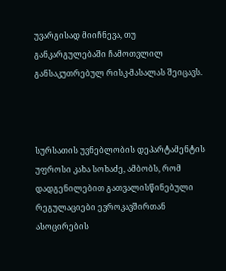უვარგისად მიიჩნევა, თუ განკარგულებაში ჩამოთვლილ განსაკუთრებულ რისკ-მასალას შეიცავს.



სურსათის უვნებლობის დეპარტამენტის უფროსი კახა სოხაძე, ამბობს, რომ დადგენილებით გათვალისწინებული რეგულაციები ევროკავშირთან ასოცირების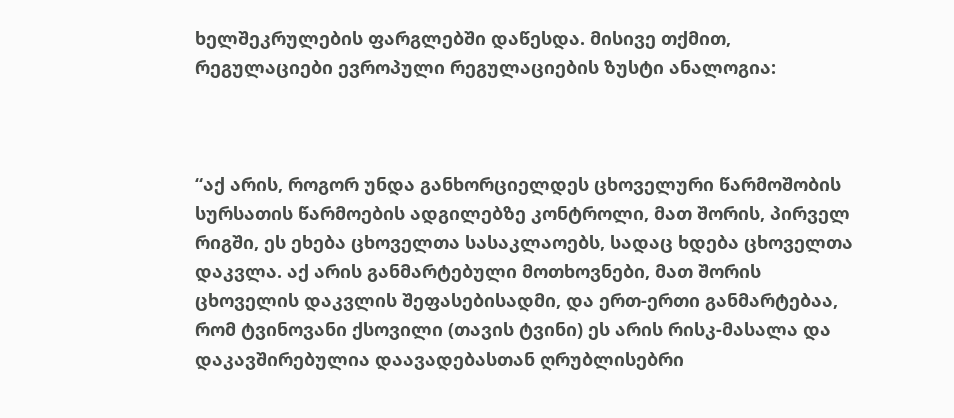ხელშეკრულების ფარგლებში დაწესდა. მისივე თქმით, რეგულაციები ევროპული რეგულაციების ზუსტი ანალოგია:



“აქ არის, როგორ უნდა განხორციელდეს ცხოველური წარმოშობის სურსათის წარმოების ადგილებზე კონტროლი, მათ შორის, პირველ რიგში, ეს ეხება ცხოველთა სასაკლაოებს, სადაც ხდება ცხოველთა დაკვლა. აქ არის განმარტებული მოთხოვნები, მათ შორის ცხოველის დაკვლის შეფასებისადმი, და ერთ-ერთი განმარტებაა, რომ ტვინოვანი ქსოვილი (თავის ტვინი) ეს არის რისკ-მასალა და დაკავშირებულია დაავადებასთან ღრუბლისებრი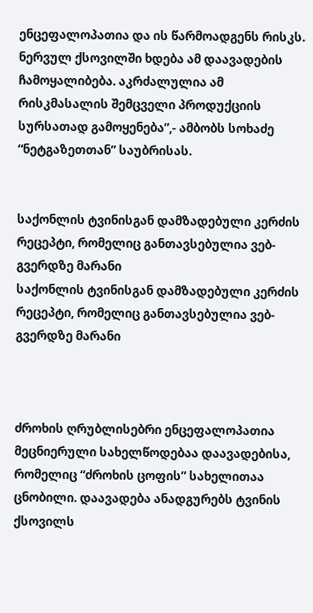ენცეფალოპათია და ის წარმოადგენს რისკს. ნერვულ ქსოვილში ხდება ამ დაავადების ჩამოყალიბება. აკრძალულია ამ რისკმასალის შემცველი პროდუქციის სურსათად გამოყენება”,- ამბობს სოხაძე “ნეტგაზეთთან” საუბრისას.


საქონლის ტვინისგან დამზადებული კერძის რეცეპტი, რომელიც განთავსებულია ვებ-გვერდზე მარანი
საქონლის ტვინისგან დამზადებული კერძის რეცეპტი, რომელიც განთავსებულია ვებ-გვერდზე მარანი



ძროხის ღრუბლისებრი ენცეფალოპათია მეცნიერული სახელწოდებაა დაავადებისა, რომელიც “ძროხის ცოფის” სახელითაა ცნობილი. დაავადება ანადგურებს ტვინის ქსოვილს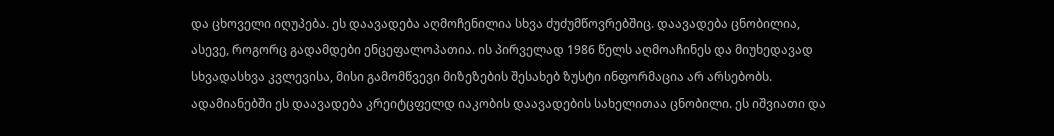და ცხოველი იღუპება. ეს დაავადება აღმოჩენილია სხვა ძუძუმწოვრებშიც. დაავადება ცნობილია, ასევე, როგორც გადამდები ენცეფალოპათია. ის პირველად 1986 წელს აღმოაჩინეს და მიუხედავად სხვადასხვა კვლევისა, მისი გამომწვევი მიზეზების შესახებ ზუსტი ინფორმაცია არ არსებობს. ადამიანებში ეს დაავადება კრეიტცფელდ იაკობის დაავადების სახელითაა ცნობილი. ეს იშვიათი და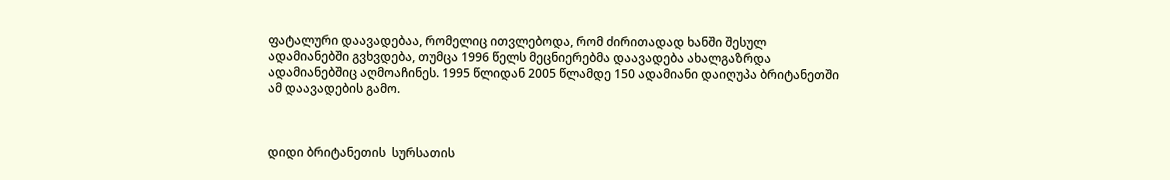ფატალური დაავადებაა, რომელიც ითვლებოდა, რომ ძირითადად ხანში შესულ ადამიანებში გვხვდება, თუმცა 1996 წელს მეცნიერებმა დაავადება ახალგაზრდა ადამიანებშიც აღმოაჩინეს. 1995 წლიდან 2005 წლამდე 150 ადამიანი დაიღუპა ბრიტანეთში ამ დაავადების გამო.



დიდი ბრიტანეთის  სურსათის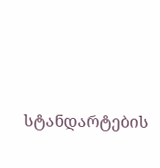სტანდარტების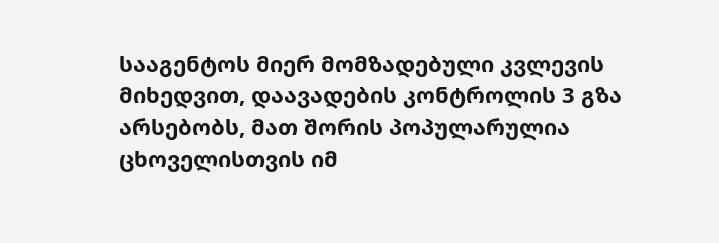სააგენტოს მიერ მომზადებული კვლევის მიხედვით, დაავადების კონტროლის 3 გზა არსებობს, მათ შორის პოპულარულია ცხოველისთვის იმ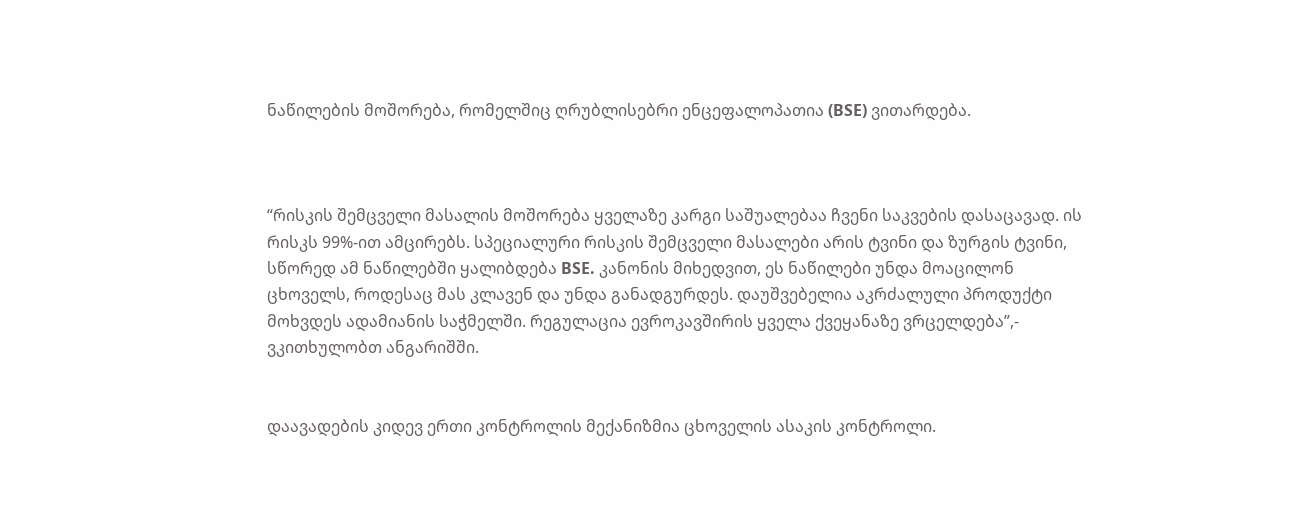ნაწილების მოშორება, რომელშიც ღრუბლისებრი ენცეფალოპათია (BSE) ვითარდება.



“რისკის შემცველი მასალის მოშორება ყველაზე კარგი საშუალებაა ჩვენი საკვების დასაცავად. ის რისკს 99%-ით ამცირებს. სპეციალური რისკის შემცველი მასალები არის ტვინი და ზურგის ტვინი, სწორედ ამ ნაწილებში ყალიბდება BSE. კანონის მიხედვით, ეს ნაწილები უნდა მოაცილონ ცხოველს, როდესაც მას კლავენ და უნდა განადგურდეს. დაუშვებელია აკრძალული პროდუქტი მოხვდეს ადამიანის საჭმელში. რეგულაცია ევროკავშირის ყველა ქვეყანაზე ვრცელდება”,- ვკითხულობთ ანგარიშში.


დაავადების კიდევ ერთი კონტროლის მექანიზმია ცხოველის ასაკის კონტროლი.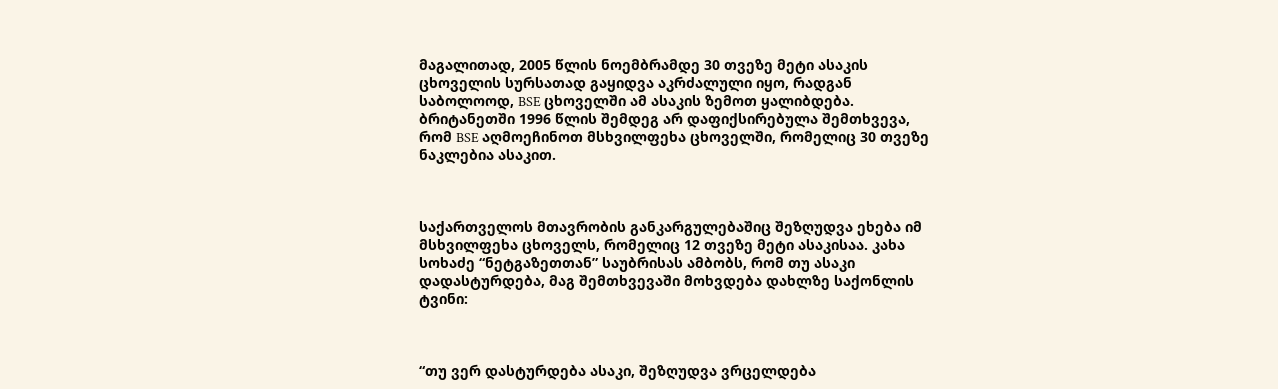მაგალითად, 2005 წლის ნოემბრამდე 30 თვეზე მეტი ასაკის ცხოველის სურსათად გაყიდვა აკრძალული იყო, რადგან საბოლოოდ, BSE ცხოველში ამ ასაკის ზემოთ ყალიბდება. ბრიტანეთში 1996 წლის შემდეგ არ დაფიქსირებულა შემთხვევა, რომ BSE აღმოეჩინოთ მსხვილფეხა ცხოველში, რომელიც 30 თვეზე ნაკლებია ასაკით.



საქართველოს მთავრობის განკარგულებაშიც შეზღუდვა ეხება იმ მსხვილფეხა ცხოველს, რომელიც 12 თვეზე მეტი ასაკისაა. კახა სოხაძე “ნეტგაზეთთან” საუბრისას ამბობს, რომ თუ ასაკი დადასტურდება, მაგ შემთხვევაში მოხვდება დახლზე საქონლის ტვინი:



“თუ ვერ დასტურდება ასაკი, შეზღუდვა ვრცელდება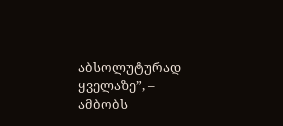აბსოლუტურად ყველაზე”, – ამბობს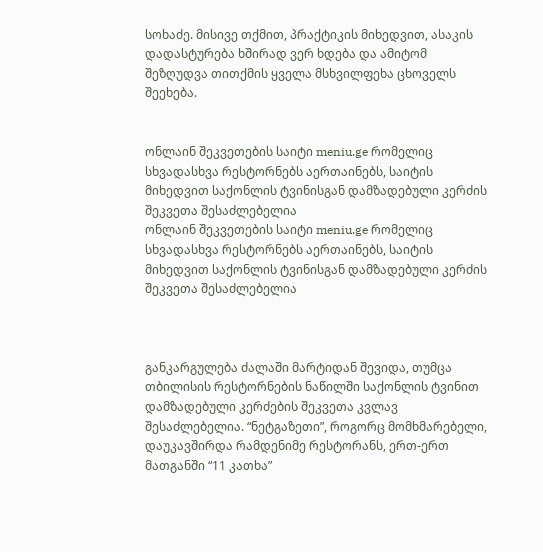სოხაძე. მისივე თქმით, პრაქტიკის მიხედვით, ასაკის დადასტურება ხშირად ვერ ხდება და ამიტომ შეზღუდვა თითქმის ყველა მსხვილფეხა ცხოველს შეეხება.


ონლაინ შეკვეთების საიტი meniu.ge რომელიც სხვადასხვა რესტორნებს აერთაინებს, საიტის მიხედვით საქონლის ტვინისგან დამზადებული კერძის შეკვეთა შესაძლებელია
ონლაინ შეკვეთების საიტი meniu.ge რომელიც სხვადასხვა რესტორნებს აერთაინებს, საიტის მიხედვით საქონლის ტვინისგან დამზადებული კერძის შეკვეთა შესაძლებელია



განკარგულება ძალაში მარტიდან შევიდა, თუმცა თბილისის რესტორნების ნაწილში საქონლის ტვინით დამზადებული კერძების შეკვეთა კვლავ შესაძლებელია. “ნეტგაზეთი”, როგორც მომხმარებელი, დაუკავშირდა რამდენიმე რესტორანს, ერთ-ერთ მათგანში “11 კათხა”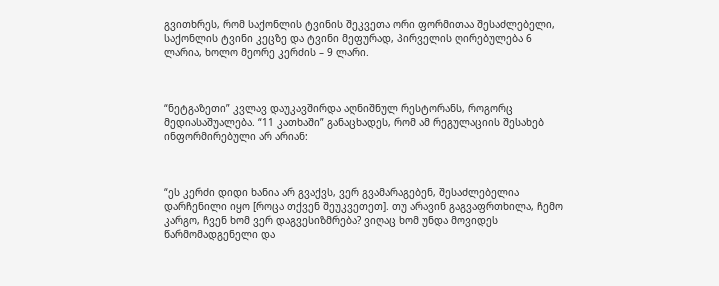გვითხრეს, რომ საქონლის ტვინის შეკვეთა ორი ფორმითაა შესაძლებელი, საქონლის ტვინი კეცზე და ტვინი მეფურად, პირველის ღირებულება 6 ლარია, ხოლო მეორე კერძის – 9 ლარი.



“ნეტგაზეთი” კვლავ დაუკავშირდა აღნიშნულ რესტორანს, როგორც მედიასაშუალება. “11 კათხაში” განაცხადეს, რომ ამ რეგულაციის შესახებ ინფორმირებული არ არიან:



“ეს კერძი დიდი ხანია არ გვაქვს, ვერ გვამარაგებენ, შესაძლებელია დარჩენილი იყო [როცა თქვენ შეუკვეთეთ]. თუ არავინ გაგვაფრთხილა, ჩემო კარგო, ჩვენ ხომ ვერ დაგვესიზმრება? ვიღაც ხომ უნდა მოვიდეს წარმომადგენელი და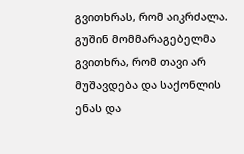გვითხრას, რომ აიკრძალა. გუშინ მომმარაგებელმა გვითხრა, რომ თავი არ მუშავდება და საქონლის ენას და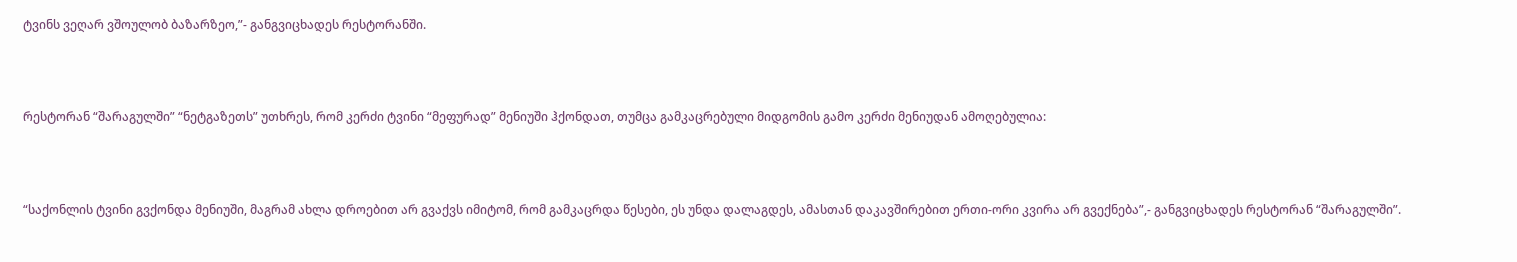ტვინს ვეღარ ვშოულობ ბაზარზეო,”- განგვიცხადეს რესტორანში.



რესტორან “შარაგულში” “ნეტგაზეთს” უთხრეს, რომ კერძი ტვინი “მეფურად” მენიუში ჰქონდათ, თუმცა გამკაცრებული მიდგომის გამო კერძი მენიუდან ამოღებულია:



“საქონლის ტვინი გვქონდა მენიუში, მაგრამ ახლა დროებით არ გვაქვს იმიტომ, რომ გამკაცრდა წესები, ეს უნდა დალაგდეს, ამასთან დაკავშირებით ერთი-ორი კვირა არ გვექნება”,- განგვიცხადეს რესტორან “შარაგულში”.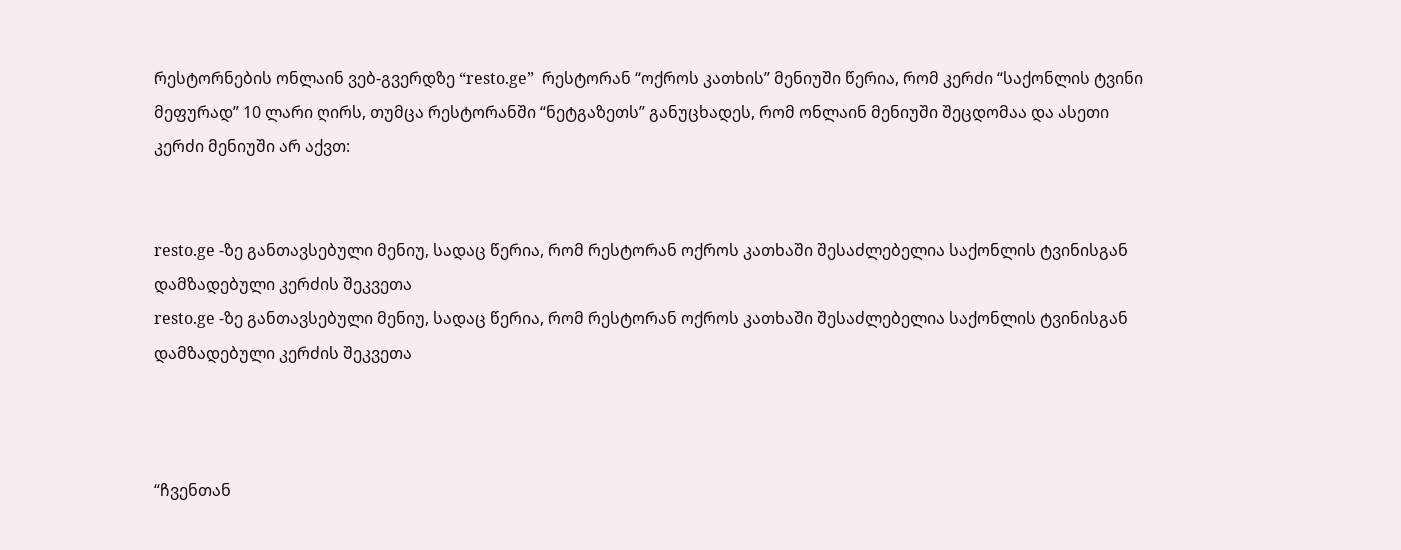რესტორნების ონლაინ ვებ-გვერდზე “resto.ge”  რესტორან “ოქროს კათხის” მენიუში წერია, რომ კერძი “საქონლის ტვინი მეფურად” 10 ლარი ღირს, თუმცა რესტორანში “ნეტგაზეთს” განუცხადეს, რომ ონლაინ მენიუში შეცდომაა და ასეთი კერძი მენიუში არ აქვთ:


resto.ge -ზე განთავსებული მენიუ, სადაც წერია, რომ რესტორან ოქროს კათხაში შესაძლებელია საქონლის ტვინისგან დამზადებული კერძის შეკვეთა
resto.ge -ზე განთავსებული მენიუ, სადაც წერია, რომ რესტორან ოქროს კათხაში შესაძლებელია საქონლის ტვინისგან დამზადებული კერძის შეკვეთა



“ჩვენთან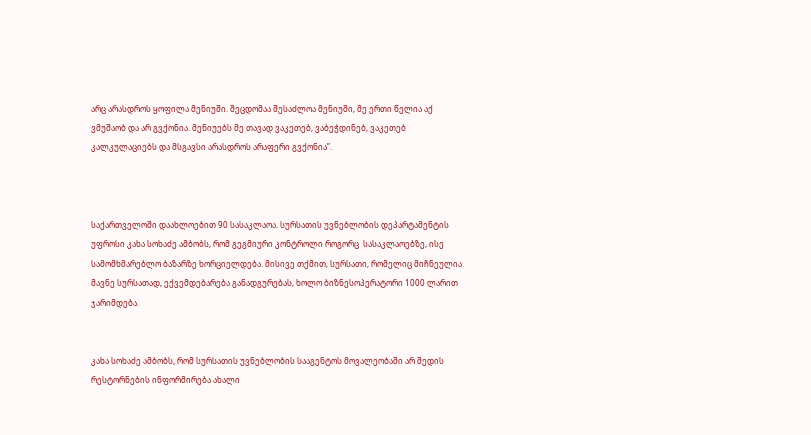არც არასდროს ყოფილა მენიუში. შეცდომაა შესაძლოა მენიუში, მე ერთი წელია აქ ვმუშაობ და არ გვქონია. მენიუებს მე თავად ვაკეთებ, ვაბეჭდინებ, ვაკეთებ კალკულაციებს და მსგავსი არასდროს არაფერი გვქონია”.



საქართველოში დაახლოებით 90 სასაკლაოა. სურსათის უვნებლობის დეპარტამენტის უფროსი კახა სოხაძე ამბობს, რომ გეგმიური კონტროლი როგორც  სასაკლაოებზე, ისე სამომხმარებლო ბაზარზე ხორციელდება. მისივე თქმით, სურსათი, რომელიც მიჩნეულია მავნე სურსათად, ექვემდებარება განადგურებას, ხოლო ბიზნესოპერატორი 1000 ლარით ჯარიმდება.


კახა სოხაძე ამბობს, რომ სურსათის უვნებლობის სააგენტოს მოვალეობაში არ შედის რესტორნების ინფორმირება ახალი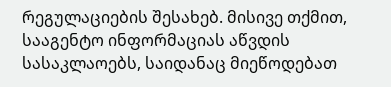რეგულაციების შესახებ. მისივე თქმით, სააგენტო ინფორმაციას აწვდის სასაკლაოებს, საიდანაც მიეწოდებათ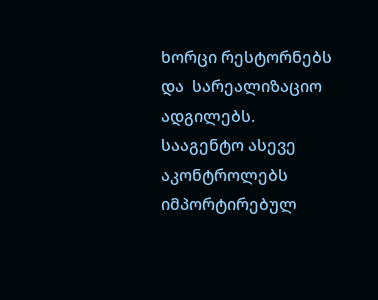ხორცი რესტორნებს და  სარეალიზაციო ადგილებს. სააგენტო ასევე აკონტროლებს იმპორტირებულ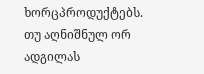ხორცპროდუქტებს. თუ აღნიშნულ ორ ადგილას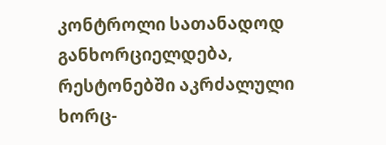კონტროლი სათანადოდ განხორციელდება, რესტონებში აკრძალული ხორც-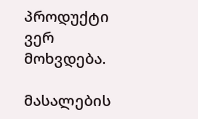პროდუქტი ვერ მოხვდება.

მასალების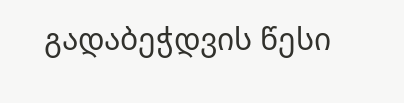გადაბეჭდვის წესი